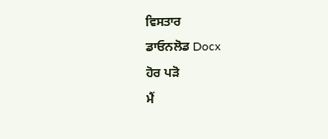ਵਿਸਤਾਰ
ਡਾਓਨਲੋਡ Docx
ਹੋਰ ਪੜੋ
ਮੈਂ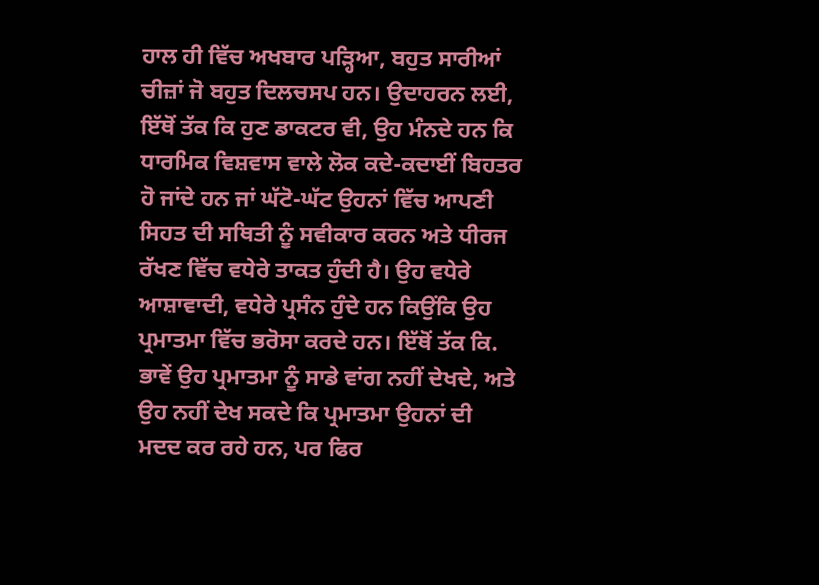ਹਾਲ ਹੀ ਵਿੱਚ ਅਖਬਾਰ ਪੜ੍ਹਿਆ, ਬਹੁਤ ਸਾਰੀਆਂ ਚੀਜ਼ਾਂ ਜੋ ਬਹੁਤ ਦਿਲਚਸਪ ਹਨ। ਉਦਾਹਰਨ ਲਈ, ਇੱਥੋਂ ਤੱਕ ਕਿ ਹੁਣ ਡਾਕਟਰ ਵੀ, ਉਹ ਮੰਨਦੇ ਹਨ ਕਿ ਧਾਰਮਿਕ ਵਿਸ਼ਵਾਸ ਵਾਲੇ ਲੋਕ ਕਦੇ-ਕਦਾਈਂ ਬਿਹਤਰ ਹੋ ਜਾਂਦੇ ਹਨ ਜਾਂ ਘੱਟੋ-ਘੱਟ ਉਹਨਾਂ ਵਿੱਚ ਆਪਣੀ ਸਿਹਤ ਦੀ ਸਥਿਤੀ ਨੂੰ ਸਵੀਕਾਰ ਕਰਨ ਅਤੇ ਧੀਰਜ ਰੱਖਣ ਵਿੱਚ ਵਧੇਰੇ ਤਾਕਤ ਹੁੰਦੀ ਹੈ। ਉਹ ਵਧੇਰੇ ਆਸ਼ਾਵਾਦੀ, ਵਧੇਰੇ ਪ੍ਰਸੰਨ ਹੁੰਦੇ ਹਨ ਕਿਉਂਕਿ ਉਹ ਪ੍ਰਮਾਤਮਾ ਵਿੱਚ ਭਰੋਸਾ ਕਰਦੇ ਹਨ। ਇੱਥੋਂ ਤੱਕ ਕਿ. ਭਾਵੇਂ ਉਹ ਪ੍ਰਮਾਤਮਾ ਨੂੰ ਸਾਡੇ ਵਾਂਗ ਨਹੀਂ ਦੇਖਦੇ, ਅਤੇ ਉਹ ਨਹੀਂ ਦੇਖ ਸਕਦੇ ਕਿ ਪ੍ਰਮਾਤਮਾ ਉਹਨਾਂ ਦੀ ਮਦਦ ਕਰ ਰਹੇ ਹਨ, ਪਰ ਫਿਰ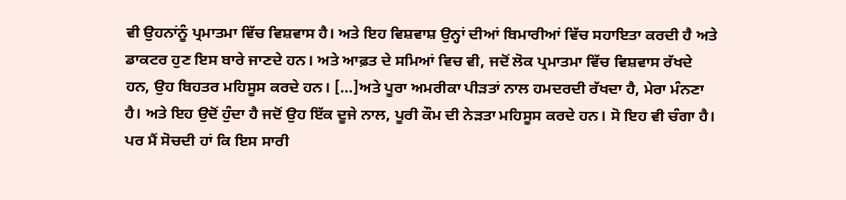ਵੀ ਉਹਨਾਂਨੂੰ ਪ੍ਰਮਾਤਮਾ ਵਿੱਚ ਵਿਸ਼ਵਾਸ ਹੈ। ਅਤੇ ਇਹ ਵਿਸ਼ਵਾਸ਼ ਉਨ੍ਹਾਂ ਦੀਆਂ ਬਿਮਾਰੀਆਂ ਵਿੱਚ ਸਹਾਇਤਾ ਕਰਦੀ ਹੈ ਅਤੇ ਡਾਕਟਰ ਹੁਣ ਇਸ ਬਾਰੇ ਜਾਣਦੇ ਹਨ। ਅਤੇ ਆਫ਼ਤ ਦੇ ਸਮਿਆਂ ਵਿਚ ਵੀ, ਜਦੋਂ ਲੋਕ ਪ੍ਰਮਾਤਮਾ ਵਿੱਚ ਵਿਸ਼ਵਾਸ ਰੱਖਦੇ ਹਨ, ਉਹ ਬਿਹਤਰ ਮਹਿਸੂਸ ਕਰਦੇ ਹਨ। […]ਅਤੇ ਪੂਰਾ ਅਮਰੀਕਾ ਪੀੜਤਾਂ ਨਾਲ ਹਮਦਰਦੀ ਰੱਖਦਾ ਹੈ, ਮੇਰਾ ਮੰਨਣਾ ਹੈ। ਅਤੇ ਇਹ ਉਦੋਂ ਹੁੰਦਾ ਹੈ ਜਦੋਂ ਉਹ ਇੱਕ ਦੂਜੇ ਨਾਲ, ਪੂਰੀ ਕੌਮ ਦੀ ਨੇੜਤਾ ਮਹਿਸੂਸ ਕਰਦੇ ਹਨ। ਸੋ ਇਹ ਵੀ ਚੰਗਾ ਹੈ। ਪਰ ਮੈਂ ਸੋਚਦੀ ਹਾਂ ਕਿ ਇਸ ਸਾਰੀ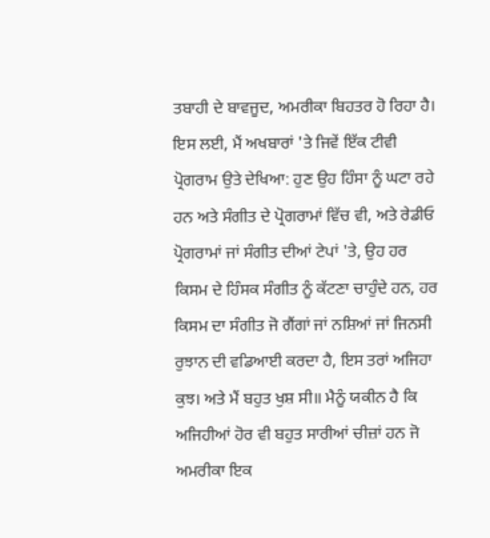ਤਬਾਹੀ ਦੇ ਬਾਵਜੂਦ, ਅਮਰੀਕਾ ਬਿਹਤਰ ਹੋ ਰਿਹਾ ਹੈ। ਇਸ ਲਈ, ਮੈਂ ਅਖਬਾਰਾਂ 'ਤੇ ਜਿਵੇਂ ਇੱਕ ਟੀਵੀ ਪ੍ਰੋਗਰਾਮ ਉਤੇ ਦੇਖਿਆ: ਹੁਣ ਉਹ ਹਿੰਸਾ ਨੂੰ ਘਟਾ ਰਹੇ ਹਨ ਅਤੇ ਸੰਗੀਤ ਦੇ ਪ੍ਰੋਗਰਾਮਾਂ ਵਿੱਚ ਵੀ, ਅਤੇ ਰੇਡੀਓ ਪ੍ਰੋਗਰਾਮਾਂ ਜਾਂ ਸੰਗੀਤ ਦੀਆਂ ਟੇਪਾਂ 'ਤੇ, ਉਹ ਹਰ ਕਿਸਮ ਦੇ ਹਿੰਸਕ ਸੰਗੀਤ ਨੂੰ ਕੱਟਣਾ ਚਾਹੁੰਦੇ ਹਨ, ਹਰ ਕਿਸਮ ਦਾ ਸੰਗੀਤ ਜੋ ਗੈਂਗਾਂ ਜਾਂ ਨਸ਼ਿਆਂ ਜਾਂ ਜਿਨਸੀ ਰੁਝਾਨ ਦੀ ਵਡਿਆਈ ਕਰਦਾ ਹੈ, ਇਸ ਤਰਾਂ ਅਜਿਹਾ ਕੁਝ। ਅਤੇ ਮੈਂ ਬਹੁਤ ਖੁਸ਼ ਸੀ॥ ਮੈਨੂੰ ਯਕੀਨ ਹੈ ਕਿ ਅਜਿਹੀਆਂ ਹੋਰ ਵੀ ਬਹੁਤ ਸਾਰੀਆਂ ਚੀਜ਼ਾਂ ਹਨ ਜੋ ਅਮਰੀਕਾ ਇਕ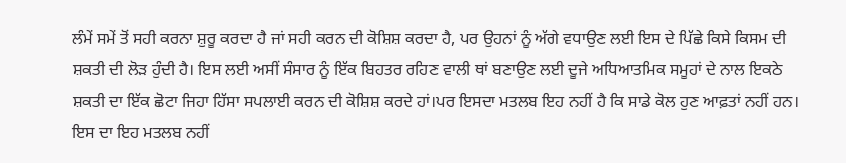ਲੰਮੇਂ ਸਮੇਂ ਤੋਂ ਸਹੀ ਕਰਨਾ ਸ਼ੁਰੂ ਕਰਦਾ ਹੈ ਜਾਂ ਸਹੀ ਕਰਨ ਦੀ ਕੋਸ਼ਿਸ਼ ਕਰਦਾ ਹੈ, ਪਰ ਉਹਨਾਂ ਨੂੰ ਅੱਗੇ ਵਧਾਉਣ ਲਈ ਇਸ ਦੇ ਪਿੱਛੇ ਕਿਸੇ ਕਿਸਮ ਦੀ ਸ਼ਕਤੀ ਦੀ ਲੋੜ ਹੁੰਦੀ ਹੈ। ਇਸ ਲਈ ਅਸੀਂ ਸੰਸਾਰ ਨੂੰ ਇੱਕ ਬਿਹਤਰ ਰਹਿਣ ਵਾਲੀ ਥਾਂ ਬਣਾਉਣ ਲਈ ਦੂਜੇ ਅਧਿਆਤਮਿਕ ਸਮੂਹਾਂ ਦੇ ਨਾਲ ਇਕਠੇ ਸ਼ਕਤੀ ਦਾ ਇੱਕ ਛੋਟਾ ਜਿਹਾ ਹਿੱਸਾ ਸਪਲਾਈ ਕਰਨ ਦੀ ਕੋਸ਼ਿਸ਼ ਕਰਦੇ ਹਾਂ।ਪਰ ਇਸਦਾ ਮਤਲਬ ਇਹ ਨਹੀਂ ਹੈ ਕਿ ਸਾਡੇ ਕੋਲ ਹੁਣ ਆਫ਼ਤਾਂ ਨਹੀਂ ਹਨ। ਇਸ ਦਾ ਇਹ ਮਤਲਬ ਨਹੀਂ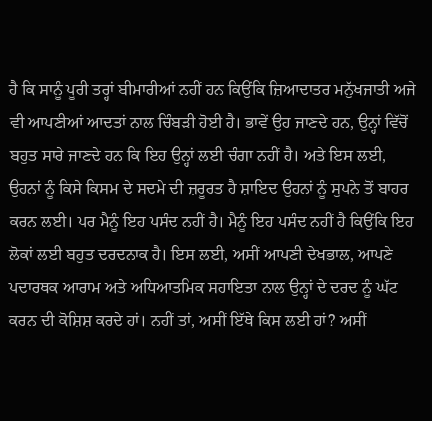ਹੈ ਕਿ ਸਾਨੂੰ ਪੂਰੀ ਤਰ੍ਹਾਂ ਬੀਮਾਰੀਆਂ ਨਹੀਂ ਹਨ ਕਿਉਂਕਿ ਜ਼ਿਆਦਾਤਰ ਮਨੁੱਖਜਾਤੀ ਅਜੇ ਵੀ ਆਪਣੀਆਂ ਆਦਤਾਂ ਨਾਲ ਚਿੰਬੜੀ ਹੋਈ ਹੈ। ਭਾਵੇਂ ਉਹ ਜਾਣਦੇ ਹਨ, ਉਨ੍ਹਾਂ ਵਿੱਚੋਂ ਬਹੁਤ ਸਾਰੇ ਜਾਣਦੇ ਹਨ ਕਿ ਇਹ ਉਨ੍ਹਾਂ ਲਈ ਚੰਗਾ ਨਹੀਂ ਹੈ। ਅਤੇ ਇਸ ਲਈ, ਉਹਨਾਂ ਨੂੰ ਕਿਸੇ ਕਿਸਮ ਦੇ ਸਦਮੇ ਦੀ ਜ਼ਰੂਰਤ ਹੈ ਸ਼ਾਇਦ ਉਹਨਾਂ ਨੂੰ ਸੁਪਨੇ ਤੋਂ ਬਾਹਰ ਕਰਨ ਲਈ। ਪਰ ਮੈਨੂੰ ਇਹ ਪਸੰਦ ਨਹੀਂ ਹੈ। ਮੈਨੂੰ ਇਹ ਪਸੰਦ ਨਹੀਂ ਹੈ ਕਿਉਂਕਿ ਇਹ ਲੋਕਾਂ ਲਈ ਬਹੁਤ ਦਰਦਨਾਕ ਹੈ। ਇਸ ਲਈ, ਅਸੀਂ ਆਪਣੀ ਦੇਖਭਾਲ, ਆਪਣੇ ਪਦਾਰਥਕ ਆਰਾਮ ਅਤੇ ਅਧਿਆਤਮਿਕ ਸਹਾਇਤਾ ਨਾਲ ਉਨ੍ਹਾਂ ਦੇ ਦਰਦ ਨੂੰ ਘੱਟ ਕਰਨ ਦੀ ਕੋਸ਼ਿਸ਼ ਕਰਦੇ ਹਾਂ। ਨਹੀਂ ਤਾਂ, ਅਸੀਂ ਇੱਥੇ ਕਿਸ ਲਈ ਹਾਂ? ਅਸੀਂ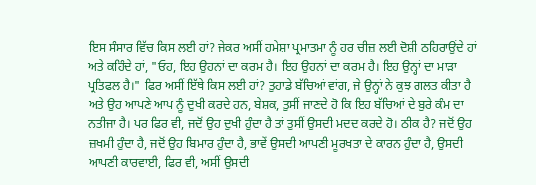ਇਸ ਸੰਸਾਰ ਵਿੱਚ ਕਿਸ ਲਈ ਹਾਂ? ਜੇਕਰ ਅਸੀਂ ਹਮੇਸ਼ਾ ਪ੍ਰਮਾਤਮਾ ਨੂੰ ਹਰ ਚੀਜ਼ ਲਈ ਦੋਸ਼ੀ ਠਹਿਰਾਉਂਦੇ ਹਾਂ ਅਤੇ ਕਹਿੰਦੇ ਹਾਂ, "ਓਹ, ਇਹ ਉਹਨਾਂ ਦਾ ਕਰਮ ਹੈ। ਇਹ ਉਹਨਾਂ ਦਾ ਕਰਮ ਹੈ। ਇਹ ਉਨ੍ਹਾਂ ਦਾ ਮਾੜਾ ਪ੍ਰਤਿਫਲ ਹੈ।" ਫਿਰ ਅਸੀਂ ਇੱਥੇ ਕਿਸ ਲਈ ਹਾਂ? ਤੁਹਾਡੇ ਬੱਚਿਆਂ ਵਾਂਗ, ਜੇ ਉਨ੍ਹਾਂ ਨੇ ਕੁਝ ਗਲਤ ਕੀਤਾ ਹੈ ਅਤੇ ਉਹ ਆਪਣੇ ਆਪ ਨੂੰ ਦੁਖੀ ਕਰਦੇ ਹਨ, ਬੇਸ਼ਕ, ਤੁਸੀਂ ਜਾਣਦੇ ਹੋ ਕਿ ਇਹ ਬੱਚਿਆਂ ਦੇ ਬੁਰੇ ਕੰਮ ਦਾ ਨਤੀਜਾ ਹੈ। ਪਰ ਫਿਰ ਵੀ, ਜਦੋਂ ਉਹ ਦੁਖੀ ਹੁੰਦਾ ਹੈ ਤਾਂ ਤੁਸੀਂ ਉਸਦੀ ਮਦਦ ਕਰਦੇ ਹੋ। ਠੀਕ ਹੈ? ਜਦੋਂ ਉਹ ਜ਼ਖਮੀ ਹੁੰਦਾ ਹੈ, ਜਦੋਂ ਉਹ ਬਿਮਾਰ ਹੁੰਦਾ ਹੈ, ਭਾਵੇਂ ਉਸਦੀ ਆਪਣੀ ਮੂਰਖਤਾ ਦੇ ਕਾਰਨ ਹੁੰਦਾ ਹੈ, ਉਸਦੀ ਆਪਣੀ ਕਾਰਵਾਈ, ਫਿਰ ਵੀ, ਅਸੀਂ ਉਸਦੀ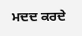ਮਦਦ ਕਰਦੇ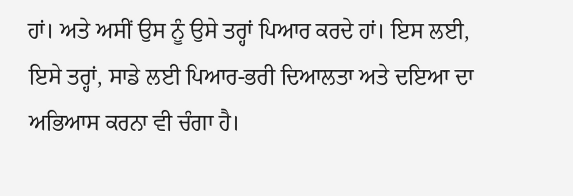ਹਾਂ। ਅਤੇ ਅਸੀਂ ਉਸ ਨੂੰ ਉਸੇ ਤਰ੍ਹਾਂ ਪਿਆਰ ਕਰਦੇ ਹਾਂ। ਇਸ ਲਈ, ਇਸੇ ਤਰ੍ਹਾਂ, ਸਾਡੇ ਲਈ ਪਿਆਰ-ਭਰੀ ਦਿਆਲਤਾ ਅਤੇ ਦਇਆ ਦਾ ਅਭਿਆਸ ਕਰਨਾ ਵੀ ਚੰਗਾ ਹੈ।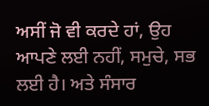ਅਸੀਂ ਜੋ ਵੀ ਕਰਦੇ ਹਾਂ, ਉਹ ਆਪਣੇ ਲਈ ਨਹੀਂ, ਸਮੁਚੇ, ਸਭ ਲਈ ਹੈ। ਅਤੇ ਸੰਸਾਰ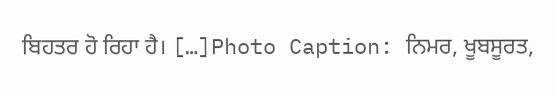ਬਿਹਤਰ ਹੋ ਰਿਹਾ ਹੈ। […]Photo Caption: ਨਿਮਰ, ਖੂਬਸੂਰਤ,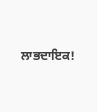ਲਾਭਦਾਇਕ!